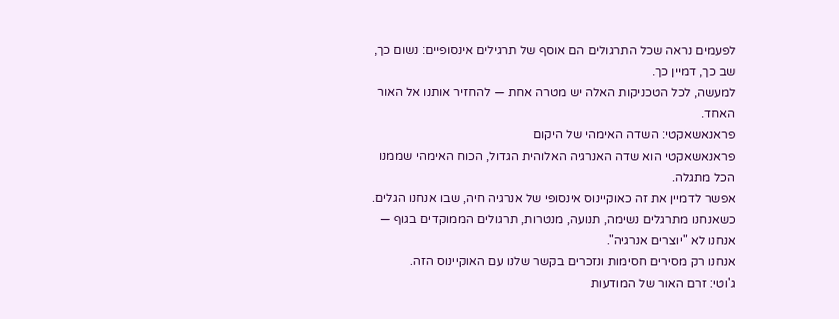לפעמים נראה שכל התרגולים הם אוסף של תרגילים אינסופיים: נשום כך, שב כך, דמיין כך.
למעשה, לכל הטכניקות האלה יש מטרה אחת — להחזיר אותנו אל האור האחד.
פראנאשאקטי: השדה האימהי של היקום
פראנאשאקטי הוא שדה האנרגיה האלוהית הגדול, הכוח האימהי שממנו הכל מתגלה.
אפשר לדמיין את זה כאוקיינוס אינסופי של אנרגיה חיה, שבו אנחנו הגלים.
כשאנחנו מתרגלים נשימה, תנועה, מנטרות, תרגולים הממוקדים בגוף — אנחנו לא "יוצרים אנרגיה".
אנחנו רק מסירים חסימות ונזכרים בקשר שלנו עם האוקיינוס הזה.
ג'וטי: זרם האור של המודעות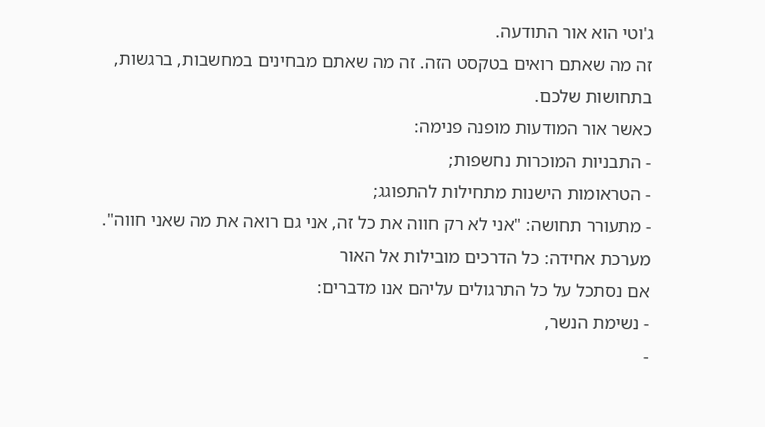ג'וטי הוא אור התודעה.
זה מה שאתם רואים בטקסט הזה. זה מה שאתם מבחינים במחשבות, ברגשות, בתחושות שלכם.
כאשר אור המודעות מופנה פנימה:
- התבניות המוכרות נחשפות;
- הטראומות הישנות מתחילות להתפוגג;
- מתעורר תחושה: "אני לא רק חווה את כל זה, אני גם רואה את מה שאני חווה".
מערכת אחידה: כל הדרכים מובילות אל האור
אם נסתכל על כל התרגולים עליהם אנו מדברים:
- נשימת הנשר,
-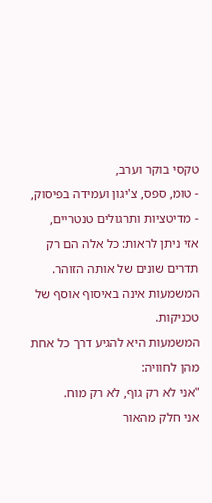טקסי בוקר וערב,
- טומ, ספס, צ'יגון ועמידה בפיסוק,
- מדיטציות ותרגולים טנטריים,
אזי ניתן לראות: כל אלה הם רק תדרים שונים של אותה הזוהר.
המשמעות אינה באיסוף אוסף של טכניקות.
המשמעות היא להגיע דרך כל אחת מהן לחוויה:
"אני לא רק גוף, לא רק מוח.
אני חלק מהאור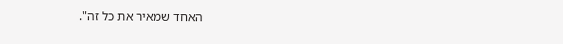האחד שמאיר את כל זה".